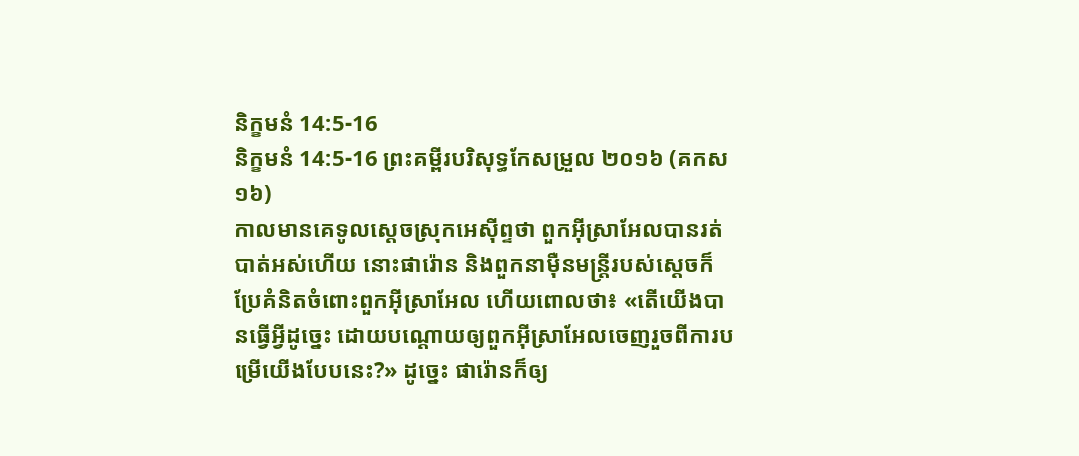និក្ខមនំ 14:5-16
និក្ខមនំ 14:5-16 ព្រះគម្ពីរបរិសុទ្ធកែសម្រួល ២០១៦ (គកស១៦)
កាលមានគេទូលស្តេចស្រុកអេស៊ីព្ទថា ពួកអ៊ីស្រាអែលបានរត់បាត់អស់ហើយ នោះផារ៉ោន និងពួកនាម៉ឺនមន្ត្រីរបស់ស្ដេចក៏ប្រែគំនិតចំពោះពួកអ៊ីស្រាអែល ហើយពោលថា៖ «តើយើងបានធ្វើអ្វីដូច្នេះ ដោយបណ្ដោយឲ្យពួកអ៊ីស្រាអែលចេញរួចពីការបម្រើយើងបែបនេះ?» ដូច្នេះ ផារ៉ោនក៏ឲ្យ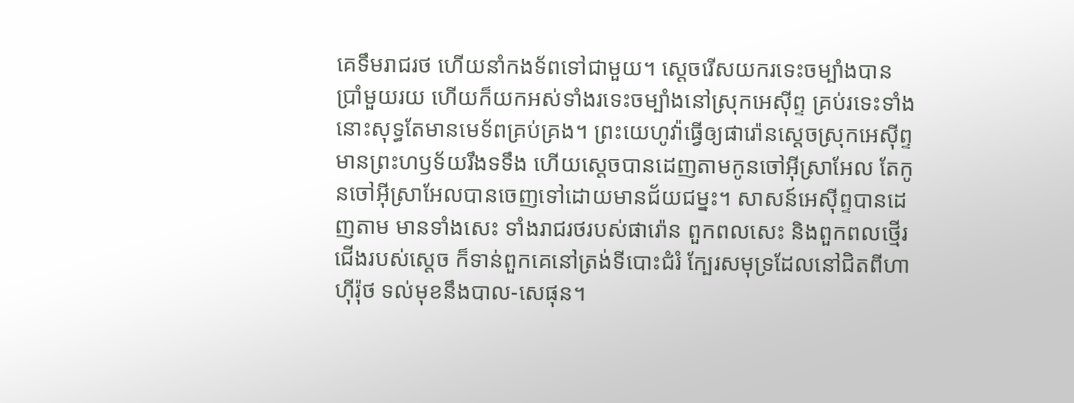គេទឹមរាជរថ ហើយនាំកងទ័ពទៅជាមួយ។ ស្ដេចរើសយករទេះចម្បាំងបានប្រាំមួយរយ ហើយក៏យកអស់ទាំងរទេះចម្បាំងនៅស្រុកអេស៊ីព្ទ គ្រប់រទេះទាំងនោះសុទ្ធតែមានមេទ័ពគ្រប់គ្រង។ ព្រះយេហូវ៉ាធ្វើឲ្យផារ៉ោនស្តេចស្រុកអេស៊ីព្ទមានព្រះហឫទ័យរឹងទទឹង ហើយស្តេចបានដេញតាមកូនចៅអ៊ីស្រាអែល តែកូនចៅអ៊ីស្រាអែលបានចេញទៅដោយមានជ័យជម្នះ។ សាសន៍អេស៊ីព្ទបានដេញតាម មានទាំងសេះ ទាំងរាជរថរបស់ផារ៉ោន ពួកពលសេះ និងពួកពលថ្មើរជើងរបស់ស្ដេច ក៏ទាន់ពួកគេនៅត្រង់ទីបោះជំរំ ក្បែរសមុទ្រដែលនៅជិតពីហាហ៊ីរ៉ុថ ទល់មុខនឹងបាល-សេផុន។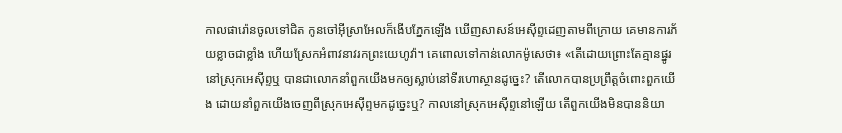កាលផារ៉ោនចូលទៅជិត កូនចៅអ៊ីស្រាអែលក៏ងើបភ្នែកឡើង ឃើញសាសន៍អេស៊ីព្ទដេញតាមពីក្រោយ គេមានការភ័យខ្លាចជាខ្លាំង ហើយស្រែកអំពាវនាវរកព្រះយេហូវ៉ា។ គេពោលទៅកាន់លោកម៉ូសេថា៖ «តើដោយព្រោះតែគ្មានផ្នូរនៅស្រុកអេស៊ីព្ទឬ បានជាលោកនាំពួកយើងមកឲ្យស្លាប់នៅទីរហោស្ថានដូច្នេះ? តើលោកបានប្រព្រឹត្តចំពោះពួកយើង ដោយនាំពួកយើងចេញពីស្រុកអេស៊ីព្ទមកដូច្នេះឬ? កាលនៅស្រុកអេស៊ីព្ទនៅឡើយ តើពួកយើងមិនបាននិយា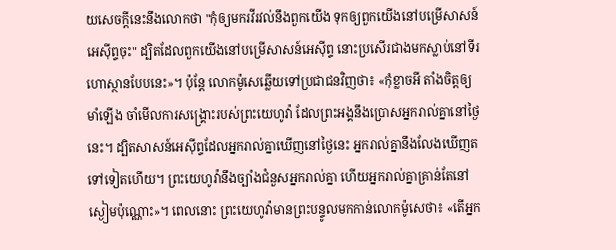យសេចក្ដីនេះនឹងលោកថា "កុំឲ្យមករវីរវល់នឹងពួកយើង ទុកឲ្យពួកយើងនៅបម្រើសាសន៍អេស៊ីព្ទចុះ" ដ្បិតដែលពួកយើងនៅបម្រើសាសន៍អេស៊ីព្ទ នោះប្រសើរជាងមកស្លាប់នៅទីរហោស្ថានបែបនេះ»។ ប៉ុន្ដែ លោកម៉ូសេឆ្លើយទៅប្រជាជនវិញថា៖ «កុំខ្លាចអី តាំងចិត្តឲ្យមាំឡើង ចាំមើលការសង្គ្រោះរបស់ព្រះយេហូវ៉ា ដែលព្រះអង្គនឹងប្រោសអ្នករាល់គ្នានៅថ្ងៃនេះ។ ដ្បិតសាសន៍អេស៊ីព្ទដែលអ្នករាល់គ្នាឃើញនៅថ្ងៃនេះ អ្នករាល់គ្នានឹងលែងឃើញតទៅទៀតហើយ។ ព្រះយេហូវ៉ានឹងច្បាំងជំនួសអ្នករាល់គ្នា ហើយអ្នករាល់គ្នាគ្រាន់តែនៅស្ងៀមប៉ុណ្ណោះ»។ ពេលនោះ ព្រះយេហូវ៉ាមានព្រះបន្ទូលមកកាន់លោកម៉ូសេថា៖ «តើអ្នក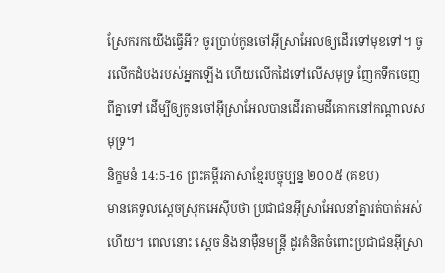ស្រែករកយើងធ្វើអី? ចូរប្រាប់កូនចៅអ៊ីស្រាអែលឲ្យដើរទៅមុខទៅ។ ចូរលើកដំបងរបស់អ្នកឡើង ហើយលើកដៃទៅលើសមុទ្រ ញែកទឹកចេញពីគ្នាទៅ ដើម្បីឲ្យកូនចៅអ៊ីស្រាអែលបានដើរតាមដីគោកនៅកណ្ដាលសមុទ្រ។
និក្ខមនំ 14:5-16 ព្រះគម្ពីរភាសាខ្មែរបច្ចុប្បន្ន ២០០៥ (គខប)
មានគេទូលស្ដេចស្រុកអេស៊ីបថា ប្រជាជនអ៊ីស្រាអែលនាំគ្នារត់បាត់អស់ហើយ។ ពេលនោះ ស្ដេច និងនាម៉ឺនមន្ត្រី ដូរគំនិតចំពោះប្រជាជនអ៊ីស្រា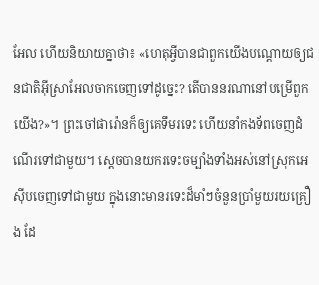អែល ហើយនិយាយគ្នាថា៖ «ហេតុអ្វីបានជាពួកយើងបណ្ដោយឲ្យជនជាតិអ៊ីស្រាអែលចាកចេញទៅដូច្នេះ? តើបាននរណានៅបម្រើពួកយើង?»។ ព្រះចៅផារ៉ោនក៏ឲ្យគេទឹមរទេះ ហើយនាំកងទ័ពចេញដំណើរទៅជាមួយ។ ស្ដេចបានយករទេះចម្បាំងទាំងអស់នៅស្រុកអេស៊ីបចេញទៅជាមួយ ក្នុងនោះមានរទេះដ៏មាំៗចំនួនប្រាំមួយរយគ្រឿង ដែ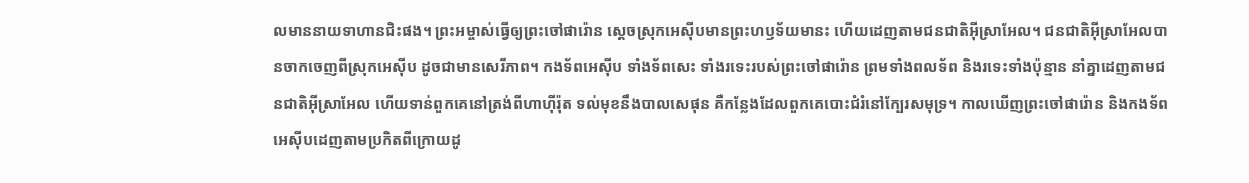លមាននាយទាហានជិះផង។ ព្រះអម្ចាស់ធ្វើឲ្យព្រះចៅផារ៉ោន ស្ដេចស្រុកអេស៊ីបមានព្រះហឫទ័យមានះ ហើយដេញតាមជនជាតិអ៊ីស្រាអែល។ ជនជាតិអ៊ីស្រាអែលបានចាកចេញពីស្រុកអេស៊ីប ដូចជាមានសេរីភាព។ កងទ័ពអេស៊ីប ទាំងទ័ពសេះ ទាំងរទេះរបស់ព្រះចៅផារ៉ោន ព្រមទាំងពលទ័ព និងរទេះទាំងប៉ុន្មាន នាំគ្នាដេញតាមជនជាតិអ៊ីស្រាអែល ហើយទាន់ពួកគេនៅត្រង់ពីហាហ៊ីរ៉ុត ទល់មុខនឹងបាលសេផុន គឺកន្លែងដែលពួកគេបោះជំរំនៅក្បែរសមុទ្រ។ កាលឃើញព្រះចៅផារ៉ោន និងកងទ័ពអេស៊ីបដេញតាមប្រកិតពីក្រោយដូ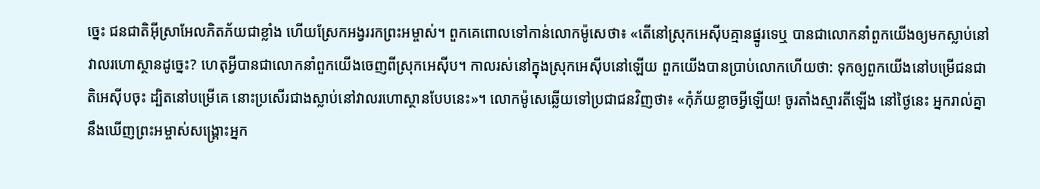ច្នេះ ជនជាតិអ៊ីស្រាអែលភិតភ័យជាខ្លាំង ហើយស្រែកអង្វររកព្រះអម្ចាស់។ ពួកគេពោលទៅកាន់លោកម៉ូសេថា៖ «តើនៅស្រុកអេស៊ីបគ្មានផ្នូរទេឬ បានជាលោកនាំពួកយើងឲ្យមកស្លាប់នៅវាលរហោស្ថានដូច្នេះ? ហេតុអ្វីបានជាលោកនាំពួកយើងចេញពីស្រុកអេស៊ីប។ កាលរស់នៅក្នុងស្រុកអេស៊ីបនៅឡើយ ពួកយើងបានប្រាប់លោកហើយថា: ទុកឲ្យពួកយើងនៅបម្រើជនជាតិអេស៊ីបចុះ ដ្បិតនៅបម្រើគេ នោះប្រសើរជាងស្លាប់នៅវាលរហោស្ថានបែបនេះ»។ លោកម៉ូសេឆ្លើយទៅប្រជាជនវិញថា៖ «កុំភ័យខ្លាចអ្វីឡើយ! ចូរតាំងស្មារតីឡើង នៅថ្ងៃនេះ អ្នករាល់គ្នានឹងឃើញព្រះអម្ចាស់សង្គ្រោះអ្នក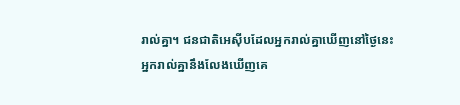រាល់គ្នា។ ជនជាតិអេស៊ីបដែលអ្នករាល់គ្នាឃើញនៅថ្ងៃនេះ អ្នករាល់គ្នានឹងលែងឃើញគេ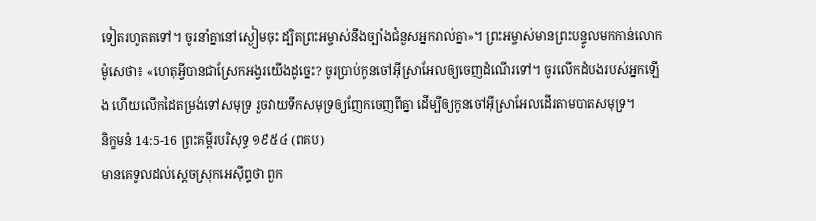ទៀតរហូតតទៅ។ ចូរនាំគ្នានៅស្ងៀមចុះ ដ្បិតព្រះអម្ចាស់នឹងច្បាំងជំនួសអ្នករាល់គ្នា»។ ព្រះអម្ចាស់មានព្រះបន្ទូលមកកាន់លោកម៉ូសេថា៖ «ហេតុអ្វីបានជាស្រែកអង្វរយើងដូច្នេះ? ចូរប្រាប់កូនចៅអ៊ីស្រាអែលឲ្យចេញដំណើរទៅ។ ចូរលើកដំបងរបស់អ្នកឡើង ហើយលើកដៃតម្រង់ទៅសមុទ្រ រួចវាយទឹកសមុទ្រឲ្យញែកចេញពីគ្នា ដើម្បីឲ្យកូនចៅអ៊ីស្រាអែលដើរតាមបាតសមុទ្រ។
និក្ខមនំ 14:5-16 ព្រះគម្ពីរបរិសុទ្ធ ១៩៥៤ (ពគប)
មានគេទូលដល់ស្តេចស្រុកអេស៊ីព្ទថា ពួក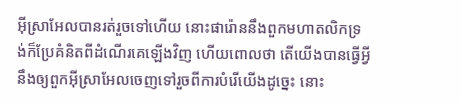អ៊ីស្រាអែលបានរត់រួចទៅហើយ នោះផារ៉ោននឹងពួកមហាតលិកទ្រង់ក៏ប្រែគំនិតពីដំណើរគេឡើងវិញ ហើយពោលថា តើយើងបានធ្វើអ្វី នឹងឲ្យពួកអ៊ីស្រាអែលចេញទៅរួចពីការបំរើយើងដូច្នេះ នោះ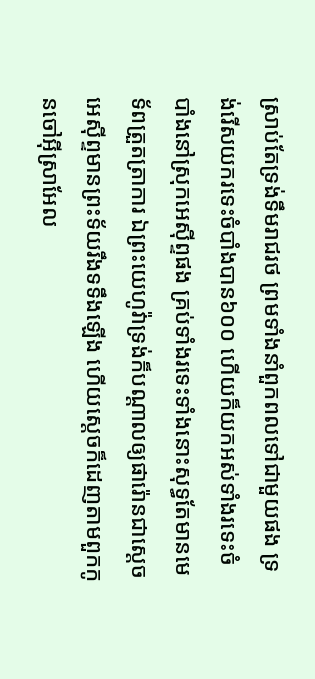ស្រាប់តែទ្រង់ទឹមរាជរថ ព្រមទាំងនាំពួកពលទៅជាមួយផង ទ្រង់រើសយករទេះចំបាំងបាន៦០០ ហើយក៏យកអស់ទាំងរទេះចំបាំងនៅស្រុកអេស៊ីព្ទផង គ្រប់ទាំងរទេះទាំងនោះសុទ្ធតែមានមេទ័ពត្រួតត្រាការ ឯព្រះយេហូវ៉ាទ្រង់ក៏បណ្តាលឲ្យផារ៉ោនជាស្តេចអេស៊ីព្ទមានព្រះទ័យរឹងទទឹងឡើង ហើយស្តេចក៏ដេញតាមពួកកូនចៅអ៊ីស្រាអែល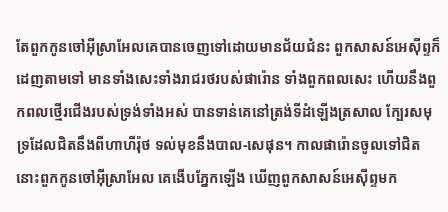តែពួកកូនចៅអ៊ីស្រាអែលគេបានចេញទៅដោយមានជ័យជំនះ ពួកសាសន៍អេស៊ីព្ទក៏ដេញតាមទៅ មានទាំងសេះទាំងរាជរថរបស់ផារ៉ោន ទាំងពួកពលសេះ ហើយនឹងពួកពលថ្មើរជើងរបស់ទ្រង់ទាំងអស់ បានទាន់គេនៅត្រង់ទីដំឡើងត្រសាល ក្បែរសមុទ្រដែលជិតនឹងពីហាហីរ៉ុថ ទល់មុខនឹងបាល-សេផុន។ កាលផារ៉ោនចូលទៅជិត នោះពួកកូនចៅអ៊ីស្រាអែល គេងើបភ្នែកឡើង ឃើញពួកសាសន៍អេស៊ីព្ទមក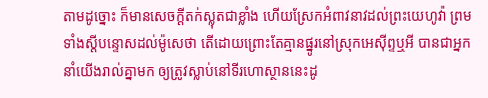តាមដូច្នោះ ក៏មានសេចក្ដីតក់ស្លុតជាខ្លាំង ហើយស្រែកអំពាវនាវដល់ព្រះយេហូវ៉ា ព្រមទាំងស្តីបន្ទោសដល់ម៉ូសេថា តើដោយព្រោះតែគ្មានផ្នូរនៅស្រុកអេស៊ីព្ទឬអី បានជាអ្នកនាំយើងរាល់គ្នាមក ឲ្យត្រូវស្លាប់នៅទីរហោស្ថាននេះដូ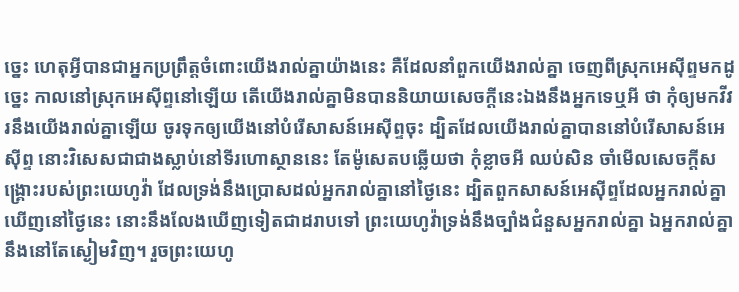ច្នេះ ហេតុអ្វីបានជាអ្នកប្រព្រឹត្តចំពោះយើងរាល់គ្នាយ៉ាងនេះ គឺដែលនាំពួកយើងរាល់គ្នា ចេញពីស្រុកអេស៊ីព្ទមកដូច្នេះ កាលនៅស្រុកអេស៊ីព្ទនៅឡើយ តើយើងរាល់គ្នាមិនបាននិយាយសេចក្ដីនេះឯងនឹងអ្នកទេឬអី ថា កុំឲ្យមកវីវរនឹងយើងរាល់គ្នាឡើយ ចូរទុកឲ្យយើងនៅបំរើសាសន៍អេស៊ីព្ទចុះ ដ្បិតដែលយើងរាល់គ្នាបាននៅបំរើសាសន៍អេស៊ីព្ទ នោះវិសេសជាជាងស្លាប់នៅទីរហោស្ថាននេះ តែម៉ូសេតបឆ្លើយថា កុំខ្លាចអី ឈប់សិន ចាំមើលសេចក្ដីសង្គ្រោះរបស់ព្រះយេហូវ៉ា ដែលទ្រង់នឹងប្រោសដល់អ្នករាល់គ្នានៅថ្ងៃនេះ ដ្បិតពួកសាសន៍អេស៊ីព្ទដែលអ្នករាល់គ្នាឃើញនៅថ្ងៃនេះ នោះនឹងលែងឃើញទៀតជាដរាបទៅ ព្រះយេហូវ៉ាទ្រង់នឹងច្បាំងជំនួសអ្នករាល់គ្នា ឯអ្នករាល់គ្នានឹងនៅតែស្ងៀមវិញ។ រួចព្រះយេហូ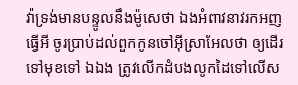វ៉ាទ្រង់មានបន្ទូលនឹងម៉ូសេថា ឯងអំពាវនាវរកអញធ្វើអី ចូរប្រាប់ដល់ពួកកូនចៅអ៊ីស្រាអែលថា ឲ្យដើរទៅមុខទៅ ឯឯង ត្រូវលើកដំបងលូកដៃទៅលើស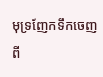មុទ្រញែកទឹកចេញពី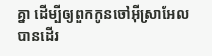គ្នា ដើម្បីឲ្យពួកកូនចៅអ៊ីស្រាអែលបានដើរ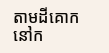តាមដីគោកនៅក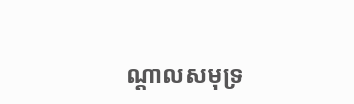ណ្តាលសមុទ្រ